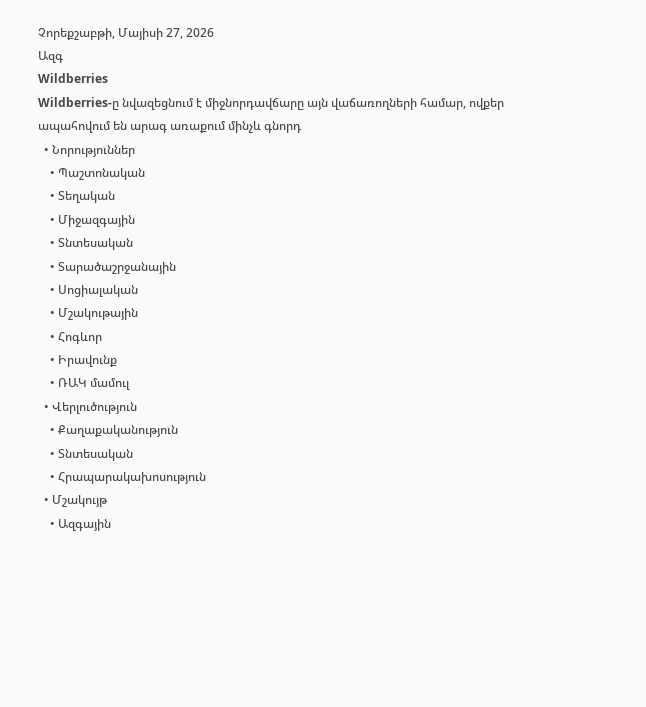Չորեքշաբթի, Մայիսի 27, 2026
Ազգ
Wildberries
Wildberries-ը նվազեցնում է միջնորդավճարը այն վաճառողների համար, ովքեր ապահովում են արագ առաքում մինչև գնորդ
  • Նորություններ
    • Պաշտոնական
    • Տեղական
    • Միջազգային
    • Տնտեսական
    • Տարածաշրջանային
    • Սոցիալական
    • Մշակութային
    • Հոգևոր
    • Իրավունք
    • ՌԱԿ մամուլ
  • Վերլուծություն
    • Քաղաքականություն
    • Տնտեսական
    • Հրապարակախոսություն
  • Մշակույթ
    • Ազգային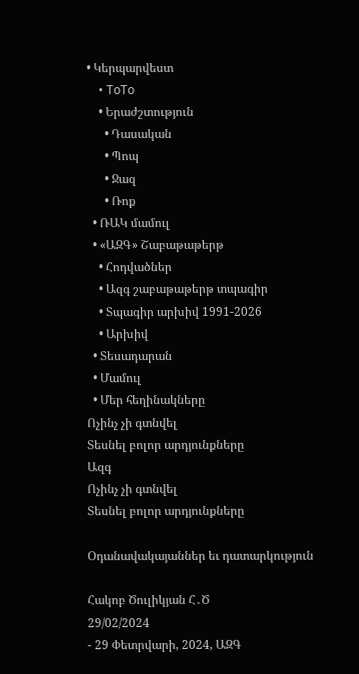• Կերպարվեստ
    • ToTo
    • Երաժշտություն
      • Դասական
      • Պոպ
      • Ջազ
      • Ռոք
  • ՌԱԿ մամուլ
  • «ԱԶԳ» Շաբաթաթերթ
    • Հոդվածներ
    • Ազգ շաբաթաթերթ տպագիր
    • Տպագիր արխիվ 1991-2026
    • Արխիվ
  • Տեսադարան
  • Մամուլ
  • Մեր հեղինակները
Ոչինչ չի գտնվել
Տեսնել բոլոր արդյունքները
Ազգ
Ոչինչ չի գտնվել
Տեսնել բոլոր արդյունքները

Օդանավակայաններ եւ դատարկություն

Հակոբ Ծուլիկյան Հ․Ծ
29/02/2024
- 29 Փետրվարի, 2024, ԱԶԳ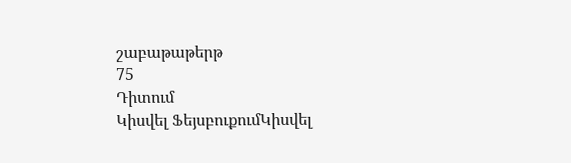շաբաթաթերթ
75
Դիտում
Կիսվել ՖեյսբուքումԿիսվել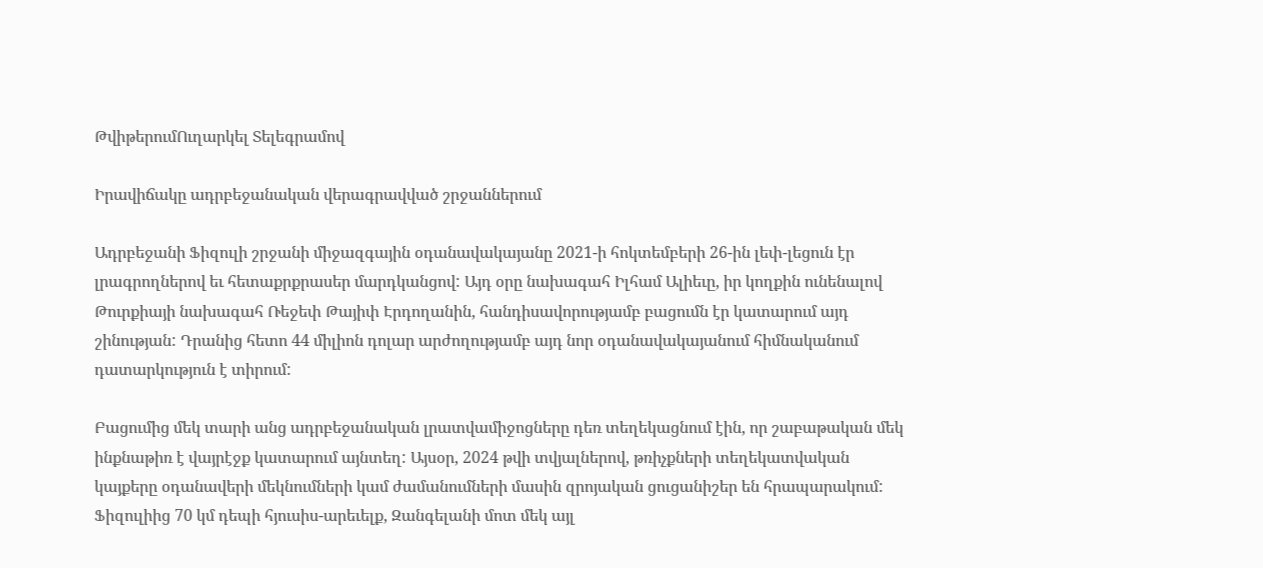ԹվիթերումՈւղարկել Տելեգրամով

Իրավիճակը ադրբեջանական վերագրավված շրջաններում

Ադրբեջանի Ֆիզուլի շրջանի միջազգային օդանավակայանը 2021-ի հոկտեմբերի 26-ին լեփ-լեցուն էր լրագրողներով եւ հետաքրքրասեր մարդկանցով: Այդ օրը նախագահ Իլհամ Ալիեւը, իր կողքին ունենալով Թուրքիայի նախագահ Ռեջեփ Թայիփ Էրդողանին, հանդիսավորությամբ բացումն էր կատարում այդ շինության: Դրանից հետո 44 միլիոն դոլար արժողությամբ այդ նոր օդանավակայանում հիմնականում դատարկություն է տիրում:

Բացումից մեկ տարի անց ադրբեջանական լրատվամիջոցները դեռ տեղեկացնում էին, որ շաբաթական մեկ ինքնաթիռ է վայրէջք կատարում այնտեղ: Այսօր, 2024 թվի տվյալներով, թռիչքների տեղեկատվական կայքերը օդանավերի մեկնումների կամ ժամանումների մասին զրոյական ցուցանիշեր են հրապարակում: Ֆիզուլիից 70 կմ դեպի հյուսիս-արեւելք, Զանգելանի մոտ մեկ այլ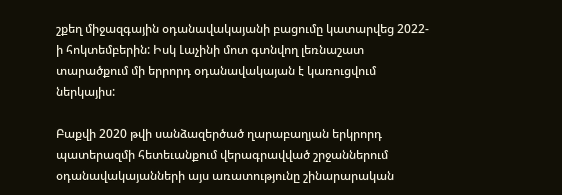շքեղ միջազգային օդանավակայանի բացումը կատարվեց 2022-ի հոկտեմբերին: Իսկ Լաչինի մոտ գտնվող լեռնաշատ տարածքում մի երրորդ օդանավակայան է կառուցվում ներկայիս:

Բաքվի 2020 թվի սանձազերծած ղարաբաղյան երկրորդ պատերազմի հետեւանքում վերագրավված շրջաններում օդանավակայանների այս առատությունը շինարարական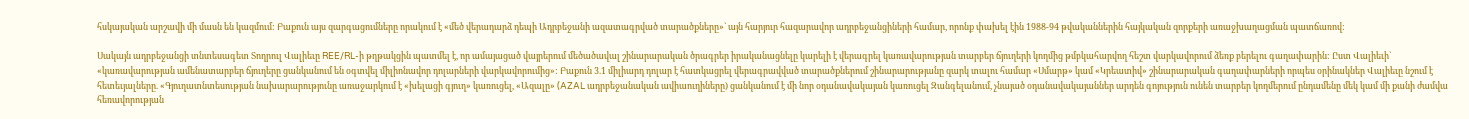հսկայական արշավի մի մասն են կազմում: Բաքուն այս զարգացումները որակում է «մեծ վերադարձ դեպի Ադրբեջանի ազատագրված տարածքները»` այն հարյուր հազարավոր ադրբեջանցիների համար, որոնք փախել էին 1988-94 թվականներին հայկական զորքերի առաջխաղացման պատճառով:

Սակայն ադրբեջանցի տնտեսագետ Տողրուլ Վալիեւը REE/RL-ի թղթակցին պատմել է, որ ամայացած վայրերում մեծածավալ շինարարական ծրագրեր իրականացնելը կարելի է վերագրել կառավարության տարբեր ճյուղերի կողմից թմբկահարվող հեշտ վարկավորում ձեռք բերելու գաղափարին: Ըստ Վալիեւի` «կառավարության ամենատարբեր ճյուղերը ցանկանում են օգտվել միլիոնավոր դոլարների վարկավորումից»: Բաքուն 3.1 միլիարդ դոլար է հատկացրել վերագրավված տարածքներում շինարարությանը զարկ տալու համար «Սմարթ» կամ «Կրեատիվ» շինարարական գաղափարների որպես օրինակներ Վալիեւը նշում է հետեւյալները. «Գյուղատնտեսության նախարարությունը առաջարկում է «խելացի գյուղ» կառուցել, «Ազալը» (AZAL ադրբեջանական ավիաուղիները) ցանկանում է մի նոր օդանավակայան կառուցել Զանգելանում, չնայած օդանավակայաններ արդեն գոյություն ունեն տարբեր կողմերում ընդամենը մեկ կամ մի քանի ժամվա հեռավորության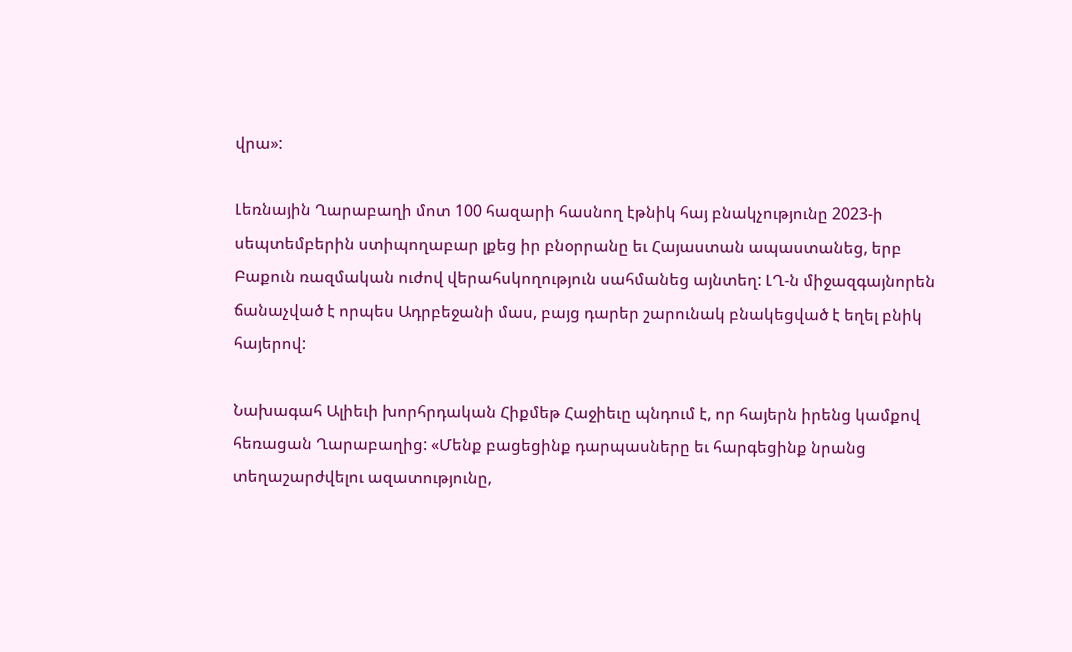վրա»:

Լեռնային Ղարաբաղի մոտ 100 հազարի հասնող էթնիկ հայ բնակչությունը 2023-ի սեպտեմբերին ստիպողաբար լքեց իր բնօրրանը եւ Հայաստան ապաստանեց, երբ Բաքուն ռազմական ուժով վերահսկողություն սահմանեց այնտեղ: ԼՂ-ն միջազգայնորեն ճանաչված է որպես Ադրբեջանի մաս, բայց դարեր շարունակ բնակեցված է եղել բնիկ հայերով:

Նախագահ Ալիեւի խորհրդական Հիքմեթ Հաջիեւը պնդում է, որ հայերն իրենց կամքով հեռացան Ղարաբաղից: «Մենք բացեցինք դարպասները եւ հարգեցինք նրանց տեղաշարժվելու ազատությունը,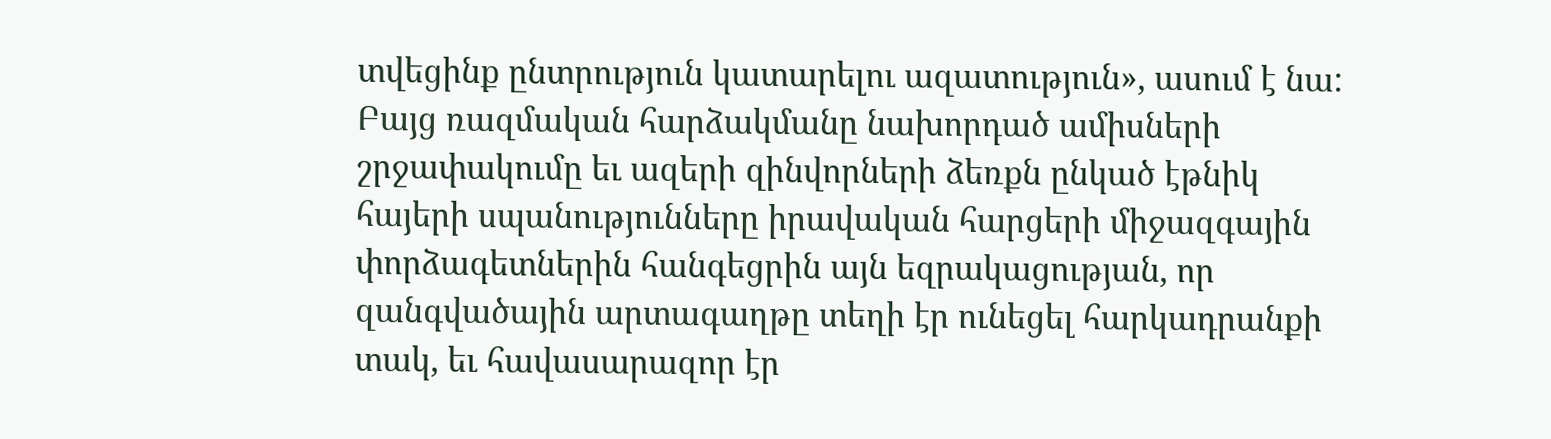տվեցինք ընտրություն կատարելու ազատություն», ասում է նա: Բայց ռազմական հարձակմանը նախորդած ամիսների շրջափակումը եւ ազերի զինվորների ձեռքն ընկած էթնիկ հայերի սպանությունները իրավական հարցերի միջազգային փորձագետներին հանգեցրին այն եզրակացության, որ զանգվածային արտագաղթը տեղի էր ունեցել հարկադրանքի տակ, եւ հավասարազոր էր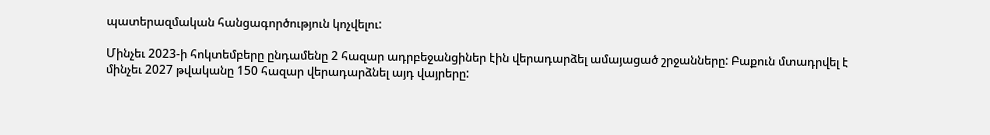պատերազմական հանցագործություն կոչվելու:

Մինչեւ 2023-ի հոկտեմբերը ընդամենը 2 հազար ադրբեջանցիներ էին վերադարձել ամայացած շրջանները: Բաքուն մտադրվել է մինչեւ 2027 թվականը 150 հազար վերադարձնել այդ վայրերը: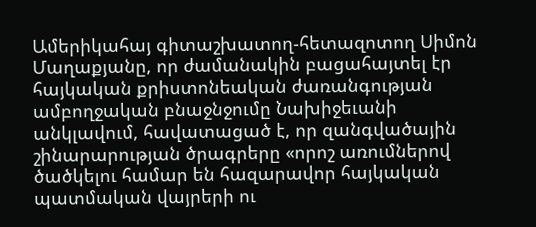Ամերիկահայ գիտաշխատող-հետազոտող Սիմոն Մաղաքյանը, որ ժամանակին բացահայտել էր հայկական քրիստոնեական ժառանգության ամբողջական բնաջնջումը Նախիջեւանի անկլավում, հավատացած է, որ զանգվածային շինարարության ծրագրերը «որոշ առումներով ծածկելու համար են հազարավոր հայկական պատմական վայրերի ու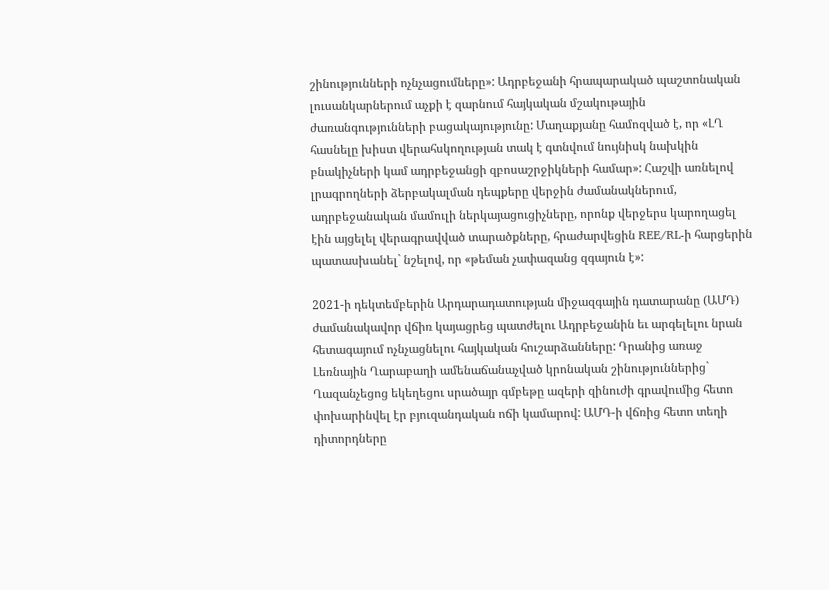շինությունների ոչնչացումները»: Ադրբեջանի հրապարակած պաշտոնական լուսանկարներում աչքի է զարնում հայկական մշակութային ժառանգությունների բացակայությունը: Մաղաքյանը համոզված է, որ «ԼՂ հասնելը խիստ վերահսկողության տակ է գտնվում նույնիսկ նախկին բնակիչների կամ ադրբեջանցի զբոսաշրջիկների համար»: Հաշվի առնելով լրագրողների ձերբակալման դեպքերը վերջին ժամանակներում, ադրբեջանական մամուլի ներկայացուցիչները, որոնք վերջերս կարողացել էին այցելել վերագրավված տարածքները, հրաժարվեցին REE/RL-ի հարցերին պատասխանել` նշելով, որ «թեման չափազանց զգայուն է»:

2021-ի դեկտեմբերին Արդարադատության միջազգային դատարանը (ԱՄԴ) ժամանակավոր վճիռ կայացրեց պատժելու Ադրբեջանին եւ արգելելու նրան հետագայում ոչնչացնելու հայկական հուշարձանները: Դրանից առաջ Լեռնային Ղարաբաղի ամենաճանաչված կրոնական շինություններից` Ղազանչեցոց եկեղեցու սրածայր գմբեթը ազերի զինուժի գրավումից հետո փոխարինվել էր բյուզանդական ոճի կամարով: ԱՄԴ-ի վճռից հետո տեղի դիտորդները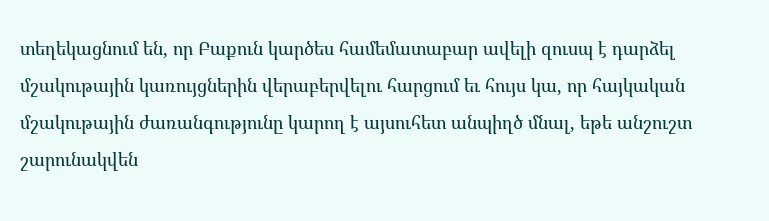տեղեկացնում են, որ Բաքուն կարծես համեմատաբար ավելի զուսպ է դարձել մշակութային կառույցներին վերաբերվելու հարցում եւ հույս կա, որ հայկական մշակութային ժառանգությունը կարող է այսուհետ անպիղծ մնալ, եթե անշուշտ շարունակվեն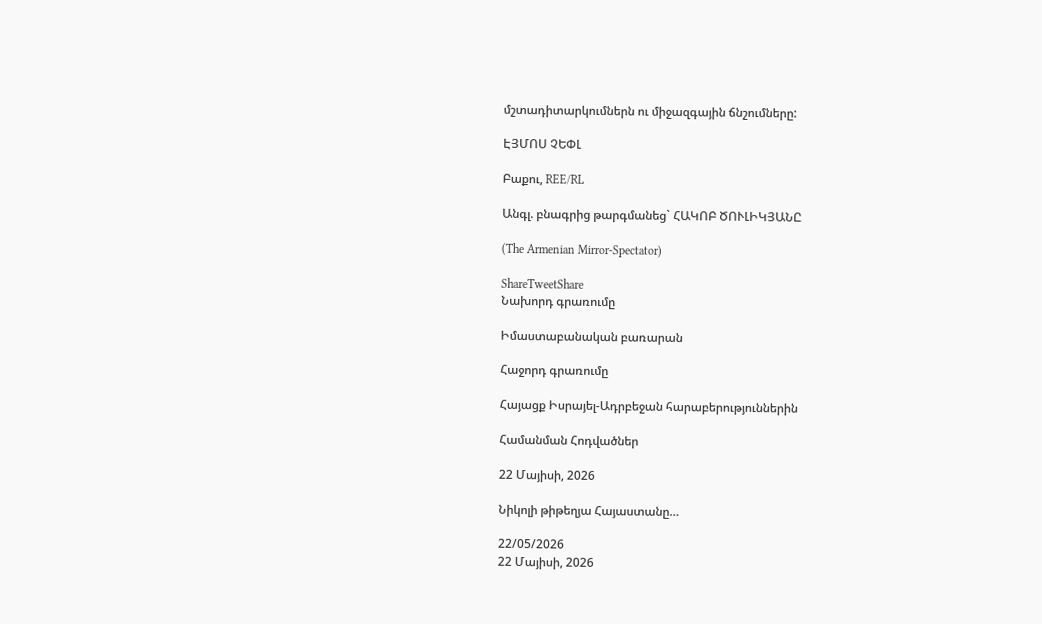մշտադիտարկումներն ու միջազգային ճնշումները:

ԷՅՄՈՍ ՉԵՓԼ

Բաքու, REE/RL

Անգլ. բնագրից թարգմանեց` ՀԱԿՈԲ ԾՈՒԼԻԿՅԱՆԸ

(The Armenian Mirror-Spectator)

ShareTweetShare
Նախորդ գրառումը

Իմաստաբանական բառարան

Հաջորդ գրառումը

Հայացք Իսրայել-Ադրբեջան հարաբերություններին

Համանման Հոդվածներ

22 Մայիսի, 2026

Նիկոլի թիթեղյա Հայաստանը…

22/05/2026
22 Մայիսի, 2026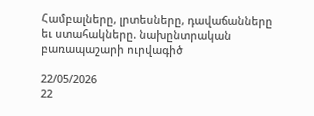Համբալները, լրտեսները, դավաճանները եւ ստահակները. նախընտրական բառապաշարի ուրվագիծ

22/05/2026
22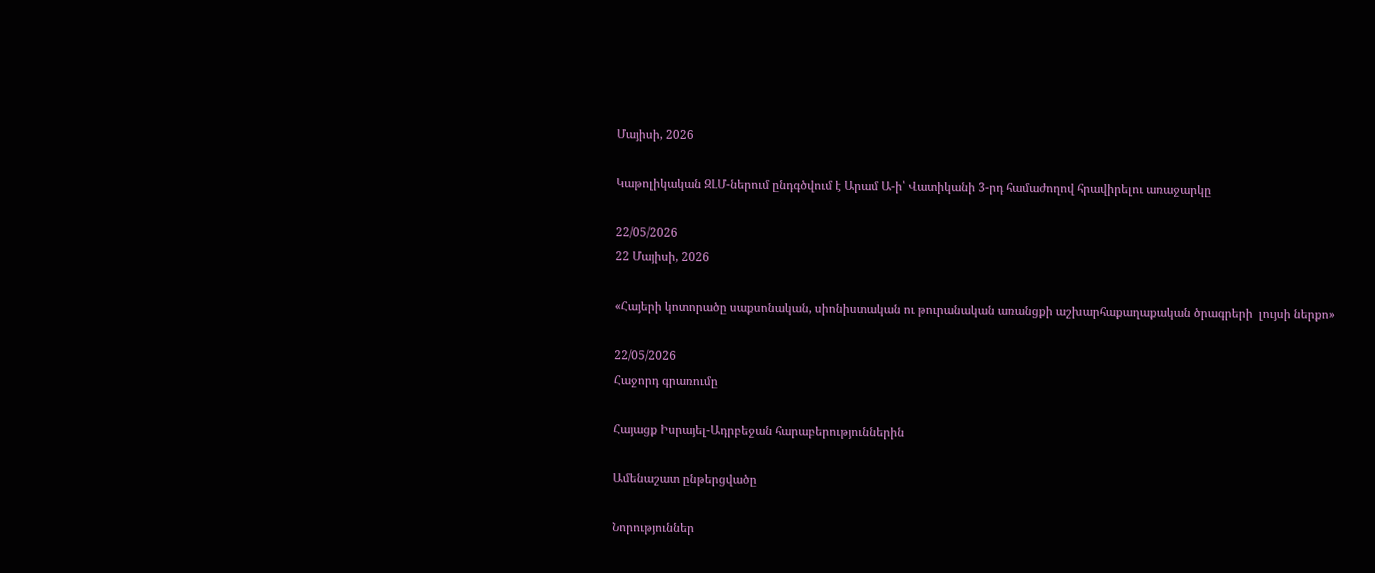Մայիսի, 2026

Կաթոլիկական ԶԼՄ-ներում ընդգծվում է Արամ Ա-ի՝ Վատիկանի 3-րդ համաժողով հրավիրելու առաջարկը

22/05/2026
22 Մայիսի, 2026

«Հայերի կոտորածը սաքսոնական, սիոնիստական ու թուրանական առանցքի աշխարհաքաղաքական ծրագրերի  լույսի ներքո»

22/05/2026
Հաջորդ գրառումը

Հայացք Իսրայել-Ադրբեջան հարաբերություններին

Ամենաշատ ընթերցվածը

Նորություններ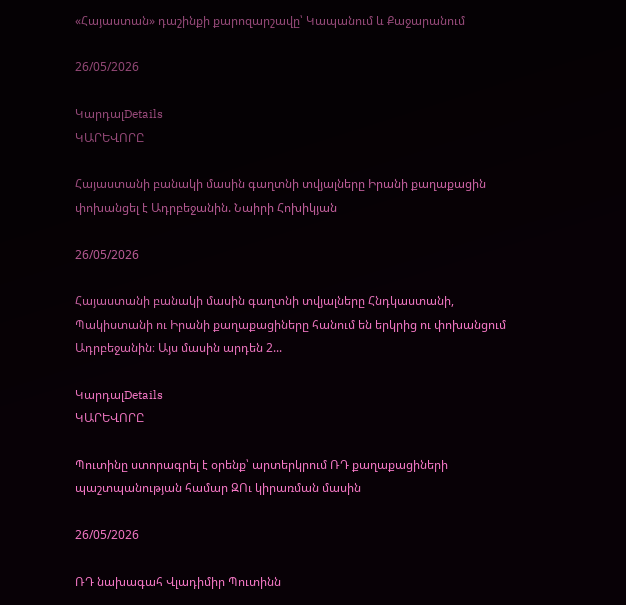«Հայաստան» դաշինքի քարոզարշավը՝ Կապանում և Քաջարանում

26/05/2026

ԿարդալDetails
ԿԱՐԵՎՈՐԸ

Հայաստանի բանակի մասին գաղտնի տվյալները Իրանի քաղաքացին փոխանցել է Ադրբեջանին. Նաիրի Հոխիկյան

26/05/2026

Հայաստանի բանակի մասին գաղտնի տվյալները Հնդկաստանի, Պակիստանի ու Իրանի քաղաքացիները հանում են երկրից ու փոխանցում Ադրբեջանին։ Այս մասին արդեն 2...

ԿարդալDetails
ԿԱՐԵՎՈՐԸ

Պուտինը ստորագրել է օրենք՝ արտերկրում ՌԴ քաղաքացիների պաշտպանության համար ԶՈւ կիրառման մասին

26/05/2026

ՌԴ նախագահ Վլադիմիր Պուտինն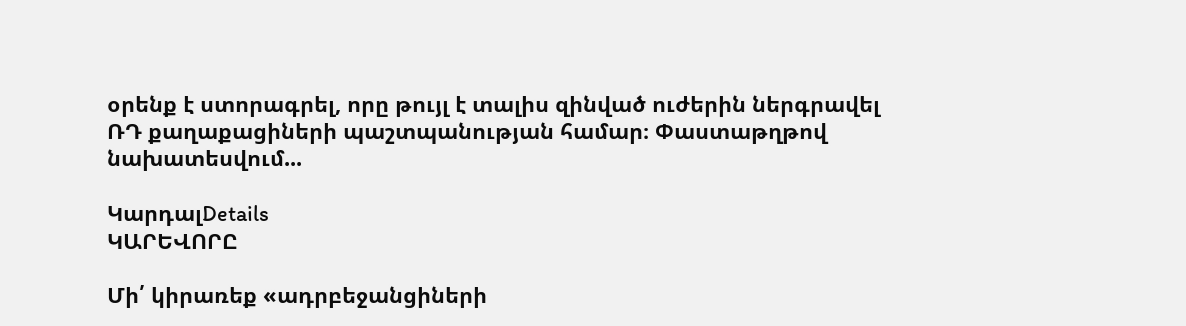օրենք է ստորագրել, որը թույլ է տալիս զինված ուժերին ներգրավել ՌԴ քաղաքացիների պաշտպանության համար։ Փաստաթղթով նախատեսվում...

ԿարդալDetails
ԿԱՐԵՎՈՐԸ

Մի՛ կիրառեք «ադրբեջանցիների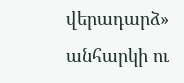վերադարձ» անհարկի ու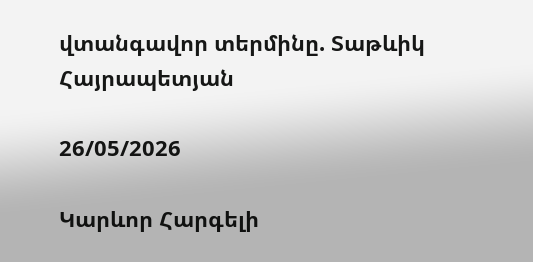վտանգավոր տերմինը. Տաթևիկ Հայրապետյան

26/05/2026

Կարևոր Հարգելի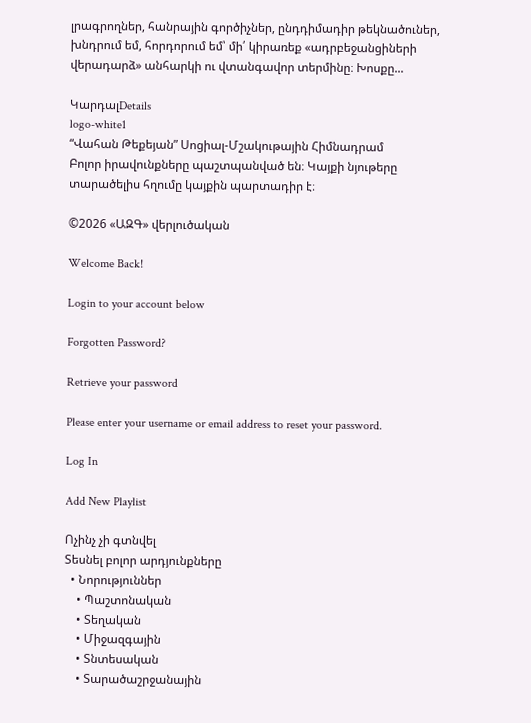լրագրողներ, հանրային գործիչներ, ընդդիմադիր թեկնածուներ, խնդրում եմ, հորդորում եմ՝ մի՛ կիրառեք «ադրբեջանցիների վերադարձ» անհարկի ու վտանգավոր տերմինը։ Խոսքը...

ԿարդալDetails
logo-white1
“Վահան Թեքեյան” Սոցիալ-Մշակութային Հիմնադրամ
Բոլոր իրավունքները պաշտպանված են։ Կայքի նյութերը տարածելիս հղումը կայքին պարտադիր է։

©2026 «ԱԶԳ» վերլուծական

Welcome Back!

Login to your account below

Forgotten Password?

Retrieve your password

Please enter your username or email address to reset your password.

Log In

Add New Playlist

Ոչինչ չի գտնվել
Տեսնել բոլոր արդյունքները
  • Նորություններ
    • Պաշտոնական
    • Տեղական
    • Միջազգային
    • Տնտեսական
    • Տարածաշրջանային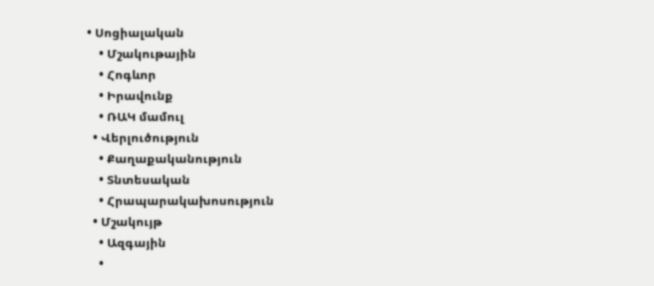• Սոցիալական
    • Մշակութային
    • Հոգևոր
    • Իրավունք
    • ՌԱԿ մամուլ
  • Վերլուծություն
    • Քաղաքականություն
    • Տնտեսական
    • Հրապարակախոսություն
  • Մշակույթ
    • Ազգային
    •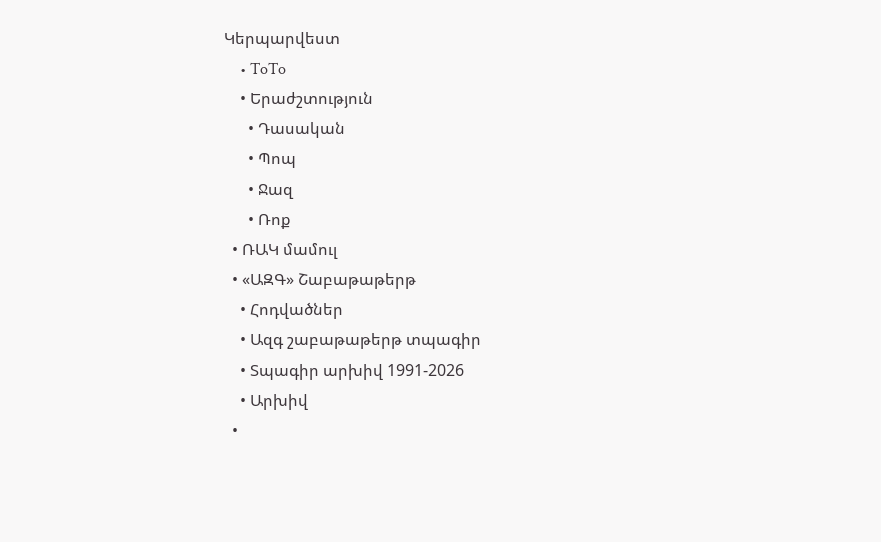Կերպարվեստ
    • ToTo
    • Երաժշտություն
      • Դասական
      • Պոպ
      • Ջազ
      • Ռոք
  • ՌԱԿ մամուլ
  • «ԱԶԳ» Շաբաթաթերթ
    • Հոդվածներ
    • Ազգ շաբաթաթերթ տպագիր
    • Տպագիր արխիվ 1991-2026
    • Արխիվ
  •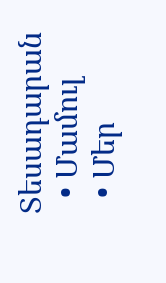Տեսադարան
  • Մամուլ
  • Մեր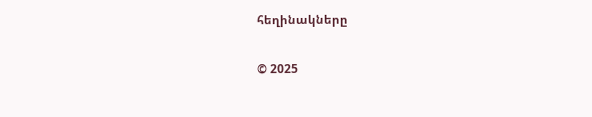հեղինակները

© 2025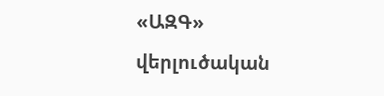«ԱԶԳ» վերլուծական